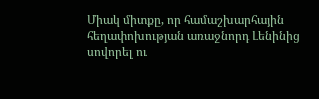Միակ միտքը, որ համաշխարհային հեղափոխության առաջնորդ Լենինից սովորել ու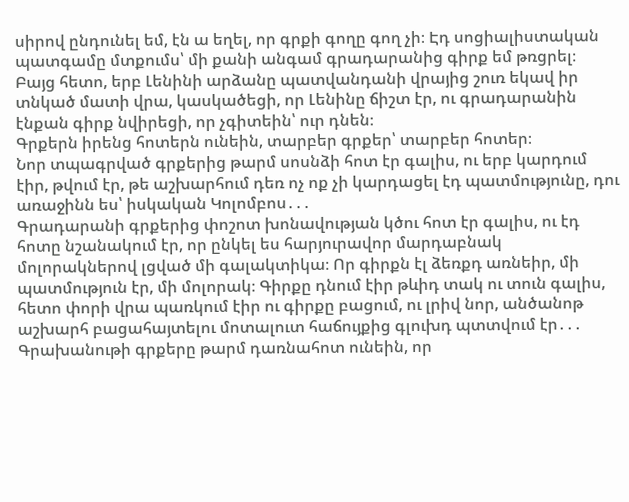սիրով ընդունել եմ, էն ա եղել, որ գրքի գողը գող չի։ Էդ սոցիալիստական պատգամը մտքումս՝ մի քանի անգամ գրադարանից գիրք եմ թռցրել։ Բայց հետո, երբ Լենինի արձանը պատվանդանի վրայից շուռ եկավ իր տնկած մատի վրա, կասկածեցի, որ Լենինը ճիշտ էր, ու գրադարանին էնքան գիրք նվիրեցի, որ չգիտեին՝ ուր դնեն։
Գրքերն իրենց հոտերն ունեին, տարբեր գրքեր՝ տարբեր հոտեր։
Նոր տպագրված գրքերից թարմ սոսնձի հոտ էր գալիս, ու երբ կարդում էիր, թվում էր, թե աշխարհում դեռ ոչ ոք չի կարդացել էդ պատմությունը, դու առաջինն ես՝ իսկական Կոլոմբոս․․․
Գրադարանի գրքերից փոշոտ խոնավության կծու հոտ էր գալիս, ու էդ հոտը նշանակում էր, որ ընկել ես հարյուրավոր մարդաբնակ մոլորակներով լցված մի գալակտիկա։ Որ գիրքն էլ ձեռքդ առնեիր, մի պատմություն էր, մի մոլորակ։ Գիրքը դնում էիր թևիդ տակ ու տուն գալիս, հետո փորի վրա պառկում էիր ու գիրքը բացում, ու լրիվ նոր, անծանոթ աշխարհ բացահայտելու մոտալուտ հաճույքից գլուխդ պտտվում էր․․․
Գրախանութի գրքերը թարմ դառնահոտ ունեին, որ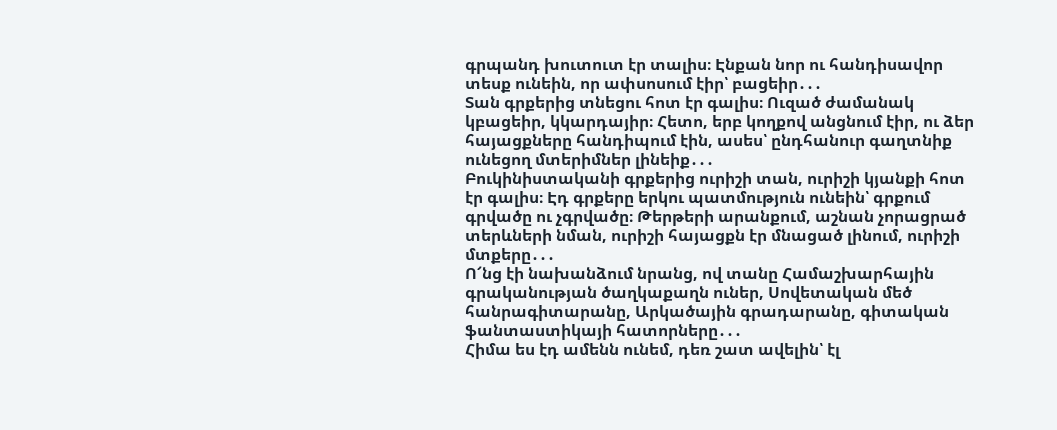գրպանդ խուտուտ էր տալիս։ Էնքան նոր ու հանդիսավոր տեսք ունեին, որ ափսոսում էիր՝ բացեիր․․․
Տան գրքերից տնեցու հոտ էր գալիս։ Ուզած ժամանակ կբացեիր, կկարդայիր։ Հետո, երբ կողքով անցնում էիր, ու ձեր հայացքները հանդիպում էին, ասես՝ ընդհանուր գաղտնիք ունեցող մտերիմներ լինեիք․․․
Բուկինիստականի գրքերից ուրիշի տան, ուրիշի կյանքի հոտ էր գալիս։ Էդ գրքերը երկու պատմություն ունեին՝ գրքում գրվածը ու չգրվածը։ Թերթերի արանքում, աշնան չորացրած տերևների նման, ուրիշի հայացքն էր մնացած լինում, ուրիշի մտքերը․․․
Ո՜նց էի նախանձում նրանց, ով տանը Համաշխարհային գրականության ծաղկաքաղն ուներ, Սովետական մեծ հանրագիտարանը, Արկածային գրադարանը, գիտական ֆանտաստիկայի հատորները․․․
Հիմա ես էդ ամենն ունեմ, դեռ շատ ավելին՝ էլ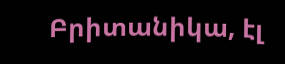Բրիտանիկա, էլ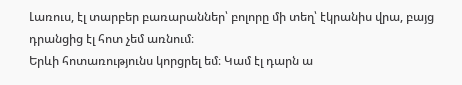Լառուս, էլ տարբեր բառարաններ՝ բոլորը մի տեղ՝ էկրանիս վրա, բայց դրանցից էլ հոտ չեմ առնում։
Երևի հոտառությունս կորցրել եմ։ Կամ էլ դարն ա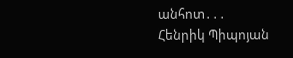անհոտ․․․
Հենրիկ Պիպոյան